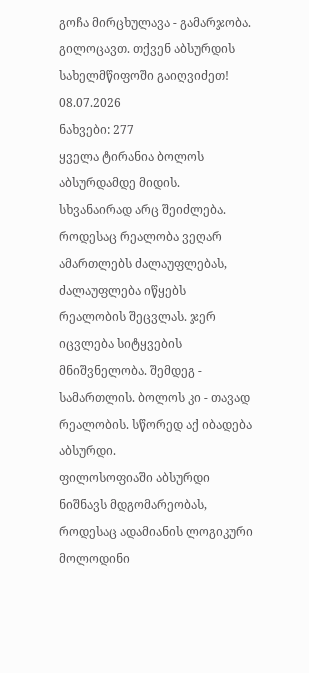გოჩა მირცხულავა - გამარჯობა. გილოცავთ. თქვენ აბსურდის სახელმწიფოში გაიღვიძეთ!
08.07.2026
ნახვები: 277
ყველა ტირანია ბოლოს აბსურდამდე მიდის. სხვანაირად არც შეიძლება. როდესაც რეალობა ვეღარ ამართლებს ძალაუფლებას, ძალაუფლება იწყებს რეალობის შეცვლას. ჯერ იცვლება სიტყვების მნიშვნელობა. შემდეგ - სამართლის. ბოლოს კი - თავად რეალობის. სწორედ აქ იბადება აბსურდი.
ფილოსოფიაში აბსურდი ნიშნავს მდგომარეობას, როდესაც ადამიანის ლოგიკური მოლოდინი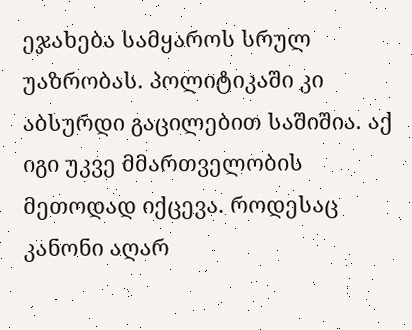ეჯახება სამყაროს სრულ უაზრობას. პოლიტიკაში კი აბსურდი გაცილებით საშიშია. აქ იგი უკვე მმართველობის მეთოდად იქცევა. როდესაც კანონი აღარ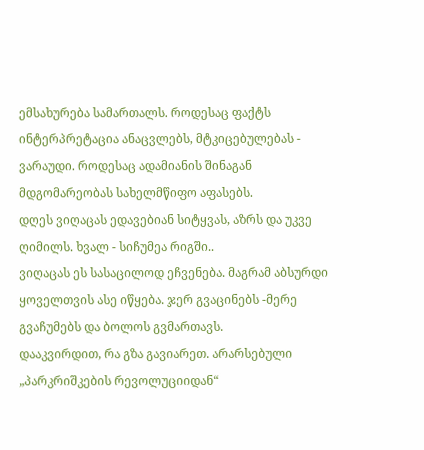ემსახურება სამართალს. როდესაც ფაქტს ინტერპრეტაცია ანაცვლებს, მტკიცებულებას - ვარაუდი. როდესაც ადამიანის შინაგან მდგომარეობას სახელმწიფო აფასებს.
დღეს ვიღაცას ედავებიან სიტყვას, აზრს და უკვე ღიმილს. ხვალ - სიჩუმეა რიგში..
ვიღაცას ეს სასაცილოდ ეჩვენება. მაგრამ აბსურდი ყოველთვის ასე იწყება. ჯერ გვაცინებს -მერე გვაჩუმებს და ბოლოს გვმართავს.
დააკვირდით, რა გზა გავიარეთ. არარსებული „პარკრიშკების რევოლუციიდან“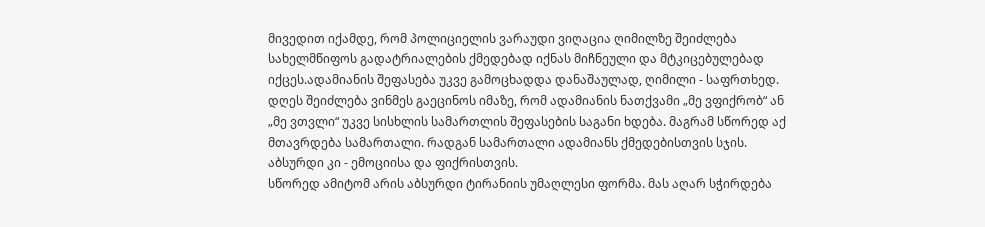მივედით იქამდე, რომ პოლიციელის ვარაუდი ვიღაცია ღიმილზე შეიძლება სახელმწიფოს გადატრიალების ქმედებად იქნას მიჩნეული და მტკიცებულებად იქცეს.ადამიანის შეფასება უკვე გამოცხადდა დანაშაულად, ღიმილი - საფრთხედ.
დღეს შეიძლება ვინმეს გაეცინოს იმაზე, რომ ადამიანის ნათქვამი „მე ვფიქრობ“ ან „მე ვთვლი“ უკვე სისხლის სამართლის შეფასების საგანი ხდება. მაგრამ სწორედ აქ მთავრდება სამართალი. რადგან სამართალი ადამიანს ქმედებისთვის სჯის. აბსურდი კი - ემოციისა და ფიქრისთვის.
სწორედ ამიტომ არის აბსურდი ტირანიის უმაღლესი ფორმა. მას აღარ სჭირდება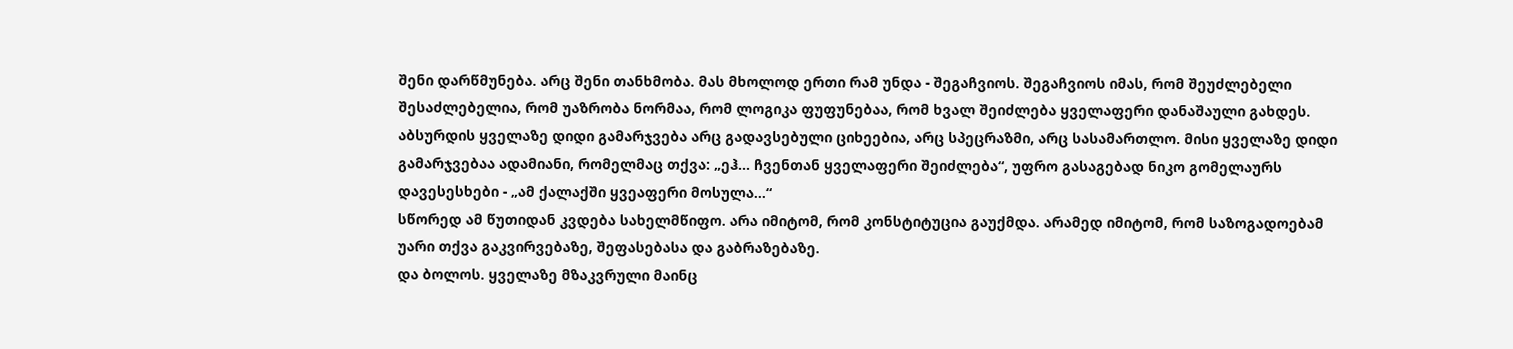შენი დარწმუნება. არც შენი თანხმობა. მას მხოლოდ ერთი რამ უნდა - შეგაჩვიოს. შეგაჩვიოს იმას, რომ შეუძლებელი შესაძლებელია, რომ უაზრობა ნორმაა, რომ ლოგიკა ფუფუნებაა, რომ ხვალ შეიძლება ყველაფერი დანაშაული გახდეს.
აბსურდის ყველაზე დიდი გამარჯვება არც გადავსებული ციხეებია, არც სპეცრაზმი, არც სასამართლო. მისი ყველაზე დიდი გამარჯვებაა ადამიანი, რომელმაც თქვა: „ეჰ... ჩვენთან ყველაფერი შეიძლება“, უფრო გასაგებად ნიკო გომელაურს დავესესხები - „ამ ქალაქში ყვეაფერი მოსულა...“
სწორედ ამ წუთიდან კვდება სახელმწიფო. არა იმიტომ, რომ კონსტიტუცია გაუქმდა. არამედ იმიტომ, რომ საზოგადოებამ უარი თქვა გაკვირვებაზე, შეფასებასა და გაბრაზებაზე.
და ბოლოს. ყველაზე მზაკვრული მაინც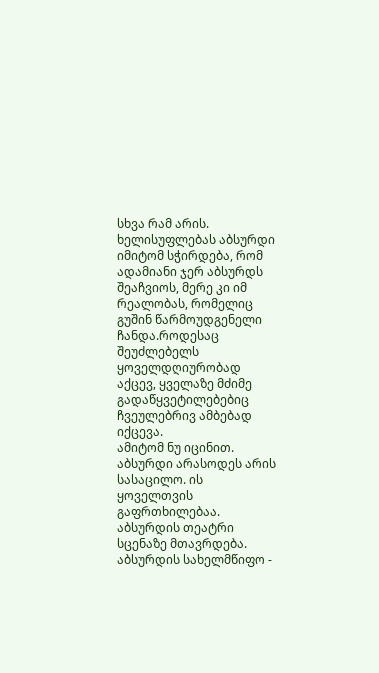სხვა რამ არის. ხელისუფლებას აბსურდი იმიტომ სჭირდება, რომ ადამიანი ჯერ აბსურდს შეაჩვიოს, მერე კი იმ რეალობას, რომელიც გუშინ წარმოუდგენელი ჩანდა.როდესაც შეუძლებელს ყოველდღიურობად აქცევ, ყველაზე მძიმე გადაწყვეტილებებიც ჩვეულებრივ ამბებად იქცევა.
ამიტომ ნუ იცინით. აბსურდი არასოდეს არის სასაცილო. ის ყოველთვის გაფრთხილებაა. აბსურდის თეატრი სცენაზე მთავრდება. აბსურდის სახელმწიფო -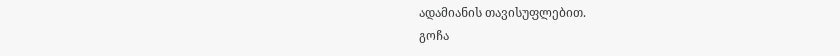ადამიანის თავისუფლებით.
გოჩა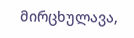მირცხულავა,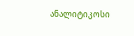ანალიტიკოსი